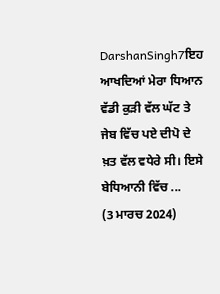DarshanSingh7ਇਹ ਆਖਦਿਆਂ ਮੇਰਾ ਧਿਆਨ ਵੱਡੀ ਕੁੜੀ ਵੱਲ ਘੱਟ ਤੇ ਜੇਬ ਵਿੱਚ ਪਏ ਦੀਪੋ ਦੇ ਖ਼ਤ ਵੱਲ ਵਧੇਰੇ ਸੀ। ਇਸੇ ਬੇਧਿਆਨੀ ਵਿੱਚ ...
(3 ਮਾਰਚ 2024)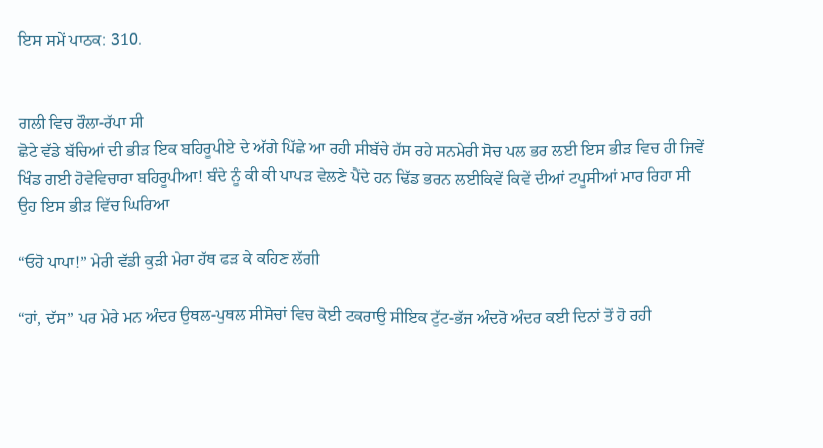ਇਸ ਸਮੇਂ ਪਾਠਕ: 310.


ਗਲੀ ਵਿਚ ਰੌਲਾ-ਰੱਪਾ ਸੀ
ਛੋਟੇ ਵੱਡੇ ਬੱਚਿਆਂ ਦੀ ਭੀੜ ਇਕ ਬਹਿਰੂਪੀਏ ਦੇ ਅੱਗੇ ਪਿੱਛੇ ਆ ਰਹੀ ਸੀਬੱਚੇ ਹੱਸ ਰਹੇ ਸਨਮੇਰੀ ਸੋਚ ਪਲ ਭਰ ਲਈ ਇਸ ਭੀੜ ਵਿਚ ਹੀ ਜਿਵੇਂ ਖਿੰਡ ਗਈ ਹੋਵੇਵਿਚਾਰਾ ਬਹਿਰੂਪੀਆ! ਬੰਦੇ ਨੂੰ ਕੀ ਕੀ ਪਾਪੜ ਵੇਲਣੇ ਪੈਂਦੇ ਹਨ ਢਿੱਡ ਭਰਨ ਲਈਕਿਵੇਂ ਕਿਵੇਂ ਦੀਆਂ ਟਪੂਸੀਆਂ ਮਾਰ ਰਿਹਾ ਸੀ ਉਹ ਇਸ ਭੀੜ ਵਿੱਚ ਘਿਰਿਆ

“ਓਹੋ ਪਾਪਾ!” ਮੇਰੀ ਵੱਡੀ ਕੁੜੀ ਮੇਰਾ ਹੱਥ ਫੜ ਕੇ ਕਹਿਣ ਲੱਗੀ

“ਹਾਂ, ਦੱਸ” ਪਰ ਮੇਰੇ ਮਨ ਅੰਦਰ ਉਥਲ-ਪੁਥਲ ਸੀਸੋਚਾਂ ਵਿਚ ਕੋਈ ਟਕਰਾਉ ਸੀਇਕ ਟੁੱਟ-ਭੱਜ ਅੰਦਰੋ ਅੰਦਰ ਕਈ ਦਿਨਾਂ ਤੋਂ ਹੋ ਰਹੀ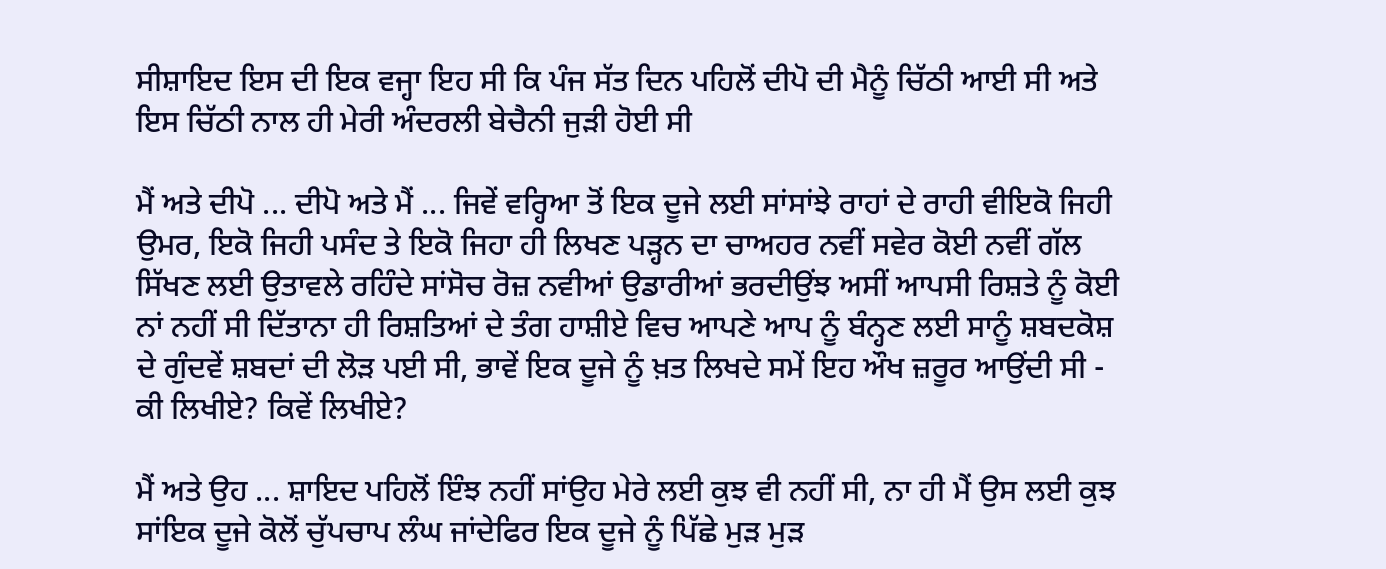ਸੀਸ਼ਾਇਦ ਇਸ ਦੀ ਇਕ ਵਜ੍ਹਾ ਇਹ ਸੀ ਕਿ ਪੰਜ ਸੱਤ ਦਿਨ ਪਹਿਲੋਂ ਦੀਪੋ ਦੀ ਮੈਨੂੰ ਚਿੱਠੀ ਆਈ ਸੀ ਅਤੇ ਇਸ ਚਿੱਠੀ ਨਾਲ ਹੀ ਮੇਰੀ ਅੰਦਰਲੀ ਬੇਚੈਨੀ ਜੁੜੀ ਹੋਈ ਸੀ

ਮੈਂ ਅਤੇ ਦੀਪੋ ... ਦੀਪੋ ਅਤੇ ਮੈਂ ... ਜਿਵੇਂ ਵਰ੍ਹਿਆ ਤੋਂ ਇਕ ਦੂਜੇ ਲਈ ਸਾਂਸਾਂਝੇ ਰਾਹਾਂ ਦੇ ਰਾਹੀ ਵੀਇਕੋ ਜਿਹੀ ਉਮਰ, ਇਕੋ ਜਿਹੀ ਪਸੰਦ ਤੇ ਇਕੋ ਜਿਹਾ ਹੀ ਲਿਖਣ ਪੜ੍ਹਨ ਦਾ ਚਾਅਹਰ ਨਵੀਂ ਸਵੇਰ ਕੋਈ ਨਵੀਂ ਗੱਲ ਸਿੱਖਣ ਲਈ ਉਤਾਵਲੇ ਰਹਿੰਦੇ ਸਾਂਸੋਚ ਰੋਜ਼ ਨਵੀਆਂ ਉਡਾਰੀਆਂ ਭਰਦੀਉਂਝ ਅਸੀਂ ਆਪਸੀ ਰਿਸ਼ਤੇ ਨੂੰ ਕੋਈ ਨਾਂ ਨਹੀਂ ਸੀ ਦਿੱਤਾਨਾ ਹੀ ਰਿਸ਼ਤਿਆਂ ਦੇ ਤੰਗ ਹਾਸ਼ੀਏ ਵਿਚ ਆਪਣੇ ਆਪ ਨੂੰ ਬੰਨ੍ਹਣ ਲਈ ਸਾਨੂੰ ਸ਼ਬਦਕੋਸ਼ ਦੇ ਗੁੰਦਵੇਂ ਸ਼ਬਦਾਂ ਦੀ ਲੋੜ ਪਈ ਸੀ, ਭਾਵੇਂ ਇਕ ਦੂਜੇ ਨੂੰ ਖ਼ਤ ਲਿਖਦੇ ਸਮੇਂ ਇਹ ਔਖ ਜ਼ਰੂਰ ਆਉਂਦੀ ਸੀ - ਕੀ ਲਿਖੀਏ? ਕਿਵੇਂ ਲਿਖੀਏ?

ਮੈਂ ਅਤੇ ਉਹ ... ਸ਼ਾਇਦ ਪਹਿਲੋਂ ਇੰਝ ਨਹੀਂ ਸਾਂਉਹ ਮੇਰੇ ਲਈ ਕੁਝ ਵੀ ਨਹੀਂ ਸੀ, ਨਾ ਹੀ ਮੈਂ ਉਸ ਲਈ ਕੁਝ ਸਾਂਇਕ ਦੂਜੇ ਕੋਲੋਂ ਚੁੱਪਚਾਪ ਲੰਘ ਜਾਂਦੇਫਿਰ ਇਕ ਦੂਜੇ ਨੂੰ ਪਿੱਛੇ ਮੁੜ ਮੁੜ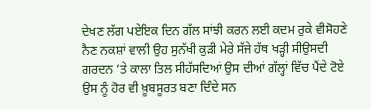ਦੇਖਣ ਲੱਗ ਪਏਇਕ ਦਿਨ ਗੱਲ ਸਾਂਝੀ ਕਰਨ ਲਈ ਕਦਮ ਰੁਕੇ ਵੀਸੋਹਣੇ ਨੈਣ ਨਕਸ਼ਾਂ ਵਾਲੀ ਉਹ ਸੁਨੱਖੀ ਕੁੜੀ ਮੇਰੇ ਸੱਜੇ ਹੱਥ ਖੜ੍ਹੀ ਸੀਉਸਦੀ ਗਰਦਨ ’ਤੇ ਕਾਲਾ ਤਿਲ ਸੀਹੱਸਦਿਆਂ ਉਸ ਦੀਆਂ ਗੱਲ੍ਹਾਂ ਵਿੱਚ ਪੈਂਦੇ ਟੋਏ ਉਸ ਨੂੰ ਹੋਰ ਵੀ ਖ਼ੂਬਸੂਰਤ ਬਣਾ ਦਿੰਦੇ ਸਨ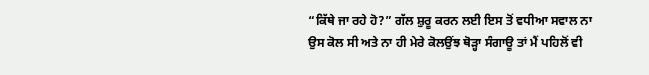“ਕਿੱਥੇ ਜਾ ਰਹੇ ਹੋ?” ਗੱਲ ਸ਼ੁਰੂ ਕਰਨ ਲਈ ਇਸ ਤੋਂ ਵਧੀਆ ਸਵਾਲ ਨਾ ਉਸ ਕੋਲ ਸੀ ਅਤੇ ਨਾ ਹੀ ਮੇਰੇ ਕੋਲਉਂਝ ਥੋੜ੍ਹਾ ਸੰਗਾਊ ਤਾਂ ਮੈਂ ਪਹਿਲੋਂ ਵੀ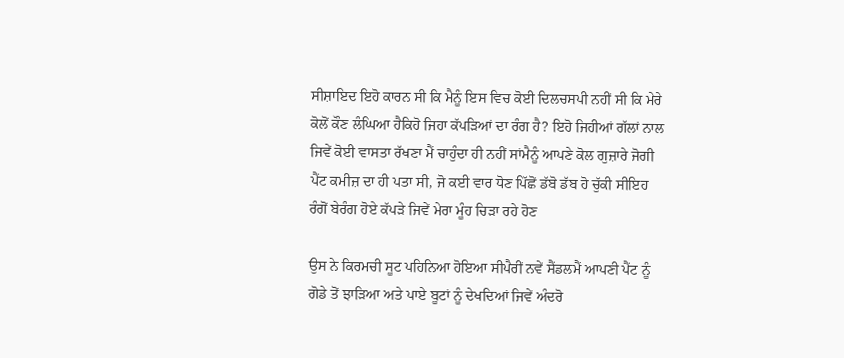ਸੀਸ਼ਾਇਦ ਇਹੋ ਕਾਰਨ ਸੀ ਕਿ ਮੈਨੂੰ ਇਸ ਵਿਚ ਕੋਈ ਦਿਲਚਸਪੀ ਨਹੀਂ ਸੀ ਕਿ ਮੇਰੇ ਕੋਲੋਂ ਕੌਣ ਲੰਘਿਆ ਹੈਕਿਹੋ ਜਿਹਾ ਕੱਪੜਿਆਂ ਦਾ ਰੰਗ ਹੈ? ਇਹੋ ਜਿਹੀਆਂ ਗੱਲਾਂ ਨਾਲ ਜਿਵੇਂ ਕੋਈ ਵਾਸਤਾ ਰੱਖਣਾ ਮੈਂ ਚਾਹੁੰਦਾ ਹੀ ਨਹੀਂ ਸਾਂਮੈਨੂੰ ਆਪਣੇ ਕੋਲ ਗੁਜ਼ਾਰੇ ਜੋਗੀ ਪੈਂਟ ਕਮੀਜ਼ ਦਾ ਹੀ ਪਤਾ ਸੀ, ਜੋ ਕਈ ਵਾਰ ਧੋਣ ਪਿੱਛੋਂ ਡੱਬੋ ਡੱਬ ਹੋ ਚੁੱਕੀ ਸੀਇਹ ਰੰਗੋਂ ਬੇਰੰਗ ਹੋਏ ਕੱਪੜੇ ਜਿਵੇਂ ਮੇਰਾ ਮੂੰਹ ਚਿੜਾ ਰਹੇ ਹੋਣ

ਉਸ ਨੇ ਕਿਰਮਚੀ ਸੂਟ ਪਹਿਨਿਆ ਹੋਇਆ ਸੀਪੈਰੀਂ ਨਵੇਂ ਸੈਂਡਲਮੈਂ ਆਪਣੀ ਪੈਂਟ ਨੂੰ ਗੋਡੇ ਤੋਂ ਝਾੜਿਆ ਅਤੇ ਪਾਏ ਬੂਟਾਂ ਨੂੰ ਦੇਖਦਿਆਂ ਜਿਵੇਂ ਅੰਦਰੋ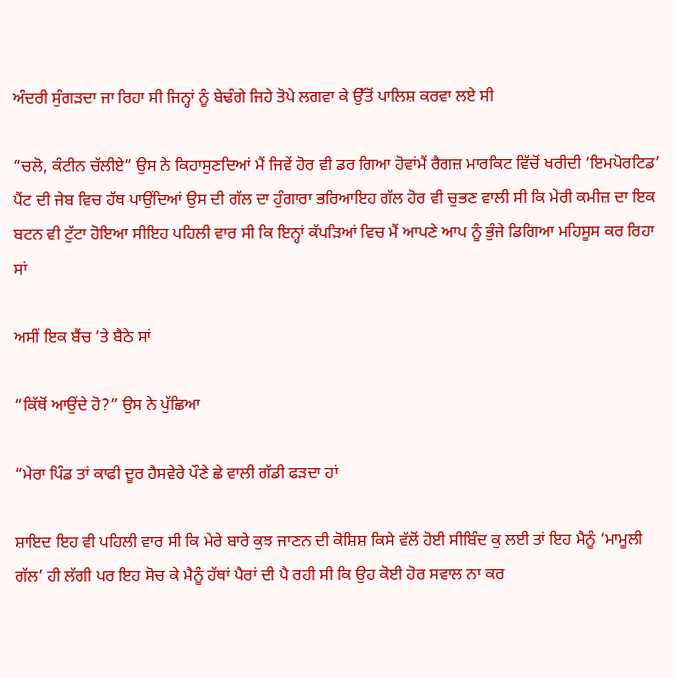ਅੰਦਰੀ ਸੁੰਗੜਦਾ ਜਾ ਰਿਹਾ ਸੀ ਜਿਨ੍ਹਾਂ ਨੂੰ ਬੇਢੰਗੇ ਜਿਹੇ ਤੋਪੇ ਲਗਵਾ ਕੇ ਉੱਤੋਂ ਪਾਲਿਸ਼ ਕਰਵਾ ਲਏ ਸੀ

“ਚਲੋ, ਕੰਟੀਨ ਚੱਲੀਏ” ਉਸ ਨੇ ਕਿਹਾਸੁਣਦਿਆਂ ਮੈਂ ਜਿਵੇਂ ਹੋਰ ਵੀ ਡਰ ਗਿਆ ਹੋਵਾਂਮੈਂ ਰੈਗਜ਼ ਮਾਰਕਿਟ ਵਿੱਚੋਂ ਖਰੀਦੀ ‘ਇਮਪੋਰਟਿਡ’ ਪੈਂਟ ਦੀ ਜੇਬ ਵਿਚ ਹੱਥ ਪਾਉਂਦਿਆਂ ਉਸ ਦੀ ਗੱਲ ਦਾ ਹੁੰਗਾਰਾ ਭਰਿਆਇਹ ਗੱਲ ਹੋਰ ਵੀ ਚੁਭਣ ਵਾਲੀ ਸੀ ਕਿ ਮੇਰੀ ਕਮੀਜ਼ ਦਾ ਇਕ ਬਟਨ ਵੀ ਟੁੱਟਾ ਹੋਇਆ ਸੀਇਹ ਪਹਿਲੀ ਵਾਰ ਸੀ ਕਿ ਇਨ੍ਹਾਂ ਕੱਪੜਿਆਂ ਵਿਚ ਮੈਂ ਆਪਣੇ ਆਪ ਨੂੰ ਭੁੰਜੇ ਡਿਗਿਆ ਮਹਿਸੂਸ ਕਰ ਰਿਹਾ ਸਾਂ

ਅਸੀਂ ਇਕ ਬੈਂਚ ’ਤੇ ਬੈਠੇ ਸਾਂ

“ਕਿੱਥੋਂ ਆਉਂਦੇ ਹੋ?” ਉਸ ਨੇ ਪੁੱਛਿਆ

“ਮੇਰਾ ਪਿੰਡ ਤਾਂ ਕਾਫੀ ਦੂਰ ਹੈਸਵੇਰੇ ਪੌਣੇ ਛੇ ਵਾਲੀ ਗੱਡੀ ਫੜਦਾ ਹਾਂ

ਸ਼ਾਇਦ ਇਹ ਵੀ ਪਹਿਲੀ ਵਾਰ ਸੀ ਕਿ ਮੇਰੇ ਬਾਰੇ ਕੁਝ ਜਾਣਨ ਦੀ ਕੋਸ਼ਿਸ਼ ਕਿਸੇ ਵੱਲੋਂ ਹੋਈ ਸੀਬਿੰਦ ਕੁ ਲਈ ਤਾਂ ਇਹ ਮੈਨੂੰ ‘ਮਾਮੂਲੀ ਗੱਲ’ ਹੀ ਲੱਗੀ ਪਰ ਇਹ ਸੋਚ ਕੇ ਮੈਨੂੰ ਹੱਥਾਂ ਪੈਰਾਂ ਦੀ ਪੈ ਰਹੀ ਸੀ ਕਿ ਉਹ ਕੋਈ ਹੋਰ ਸਵਾਲ ਨਾ ਕਰ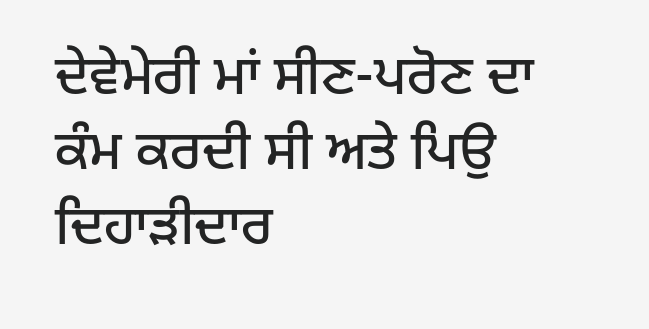ਦੇਵੇਮੇਰੀ ਮਾਂ ਸੀਣ-ਪਰੋਣ ਦਾ ਕੰਮ ਕਰਦੀ ਸੀ ਅਤੇ ਪਿਉ ਦਿਹਾੜੀਦਾਰ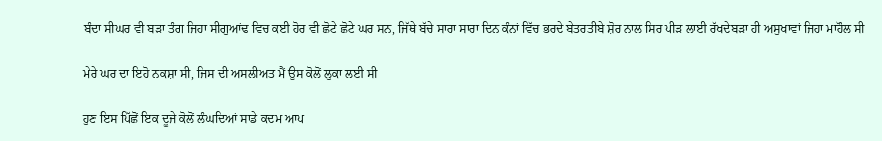ਬੰਦਾ ਸੀਘਰ ਵੀ ਬੜਾ ਤੰਗ ਜਿਹਾ ਸੀਗੁਆਂਢ ਵਿਚ ਕਈ ਹੋਰ ਵੀ ਛੋਟੇ ਛੋਟੇ ਘਰ ਸਨ, ਜਿੱਥੇ ਬੱਚੇ ਸਾਰਾ ਸਾਰਾ ਦਿਨ ਕੰਨਾਂ ਵਿੱਚ ਭਰਦੇ ਬੇਤਰਤੀਬੇ ਸ਼ੋਰ ਨਾਲ ਸਿਰ ਪੀੜ ਲਾਈ ਰੱਖਦੇਬੜਾ ਹੀ ਅਸੁਖਾਵਾਂ ਜਿਹਾ ਮਾਹੌਲ ਸੀ

ਮੇਰੇ ਘਰ ਦਾ ਇਹੋ ਨਕਸ਼ਾ ਸੀ, ਜਿਸ ਦੀ ਅਸਲੀਅਤ ਮੈਂ ਉਸ ਕੋਲੋਂ ਲੁਕਾ ਲਈ ਸੀ

ਹੁਣ ਇਸ ਪਿੱਛੋਂ ਇਕ ਦੂਜੇ ਕੋਲੋਂ ਲੰਘਦਿਆਂ ਸਾਡੇ ਕਦਮ ਆਪ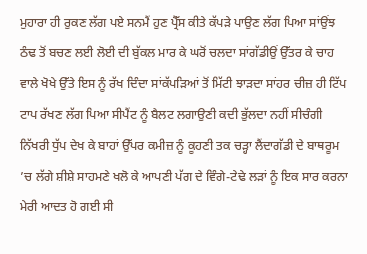ਮੁਹਾਰਾ ਹੀ ਰੁਕਣ ਲੱਗ ਪਏ ਸਨਮੈਂ ਹੁਣ ਪ੍ਰੈੱਸ ਕੀਤੇ ਕੱਪੜੇ ਪਾਉਣ ਲੱਗ ਪਿਆ ਸਾਂਉਂਝ ਠੰਢ ਤੋਂ ਬਚਣ ਲਈ ਲੋਈ ਦੀ ਬੁੱਕਲ ਮਾਰ ਕੇ ਘਰੋਂ ਚਲਦਾ ਸਾਂਗੱਡੀਉਂ ਉੱਤਰ ਕੇ ਚਾਹ ਵਾਲੇ ਖੋਖੇ ਉੱਤੇ ਇਸ ਨੂੰ ਰੱਖ ਦਿੰਦਾ ਸਾਂਕੱਪੜਿਆਂ ਤੋਂ ਮਿੱਟੀ ਝਾੜਦਾ ਸਾਂਹਰ ਚੀਜ਼ ਹੀ ਟਿੱਪ ਟਾਪ ਰੱਖਣ ਲੱਗ ਪਿਆ ਸੀਪੈਂਟ ਨੂੰ ਬੈਲਟ ਲਗਾਉਣੀ ਕਦੀ ਭੁੱਲਦਾ ਨਹੀਂ ਸੀਚੰਗੀ ਨਿੱਖਰੀ ਧੁੱਪ ਦੇਖ ਕੇ ਬਾਹਾਂ ਉੱਪਰ ਕਮੀਜ਼ ਨੂੰ ਕੂਹਣੀ ਤਕ ਚੜ੍ਹਾ ਲੈਂਦਾਗੱਡੀ ਦੇ ਬਾਥਰੂਮ ’ਚ ਲੱਗੇ ਸ਼ੀਸ਼ੇ ਸਾਹਮਣੇ ਖਲੋ ਕੇ ਆਪਣੀ ਪੱਗ ਦੇ ਵਿੰਗੇ-ਟੇਢੇ ਲੜਾਂ ਨੂੰ ਇਕ ਸਾਰ ਕਰਨਾ ਮੇਰੀ ਆਦਤ ਹੋ ਗਈ ਸੀ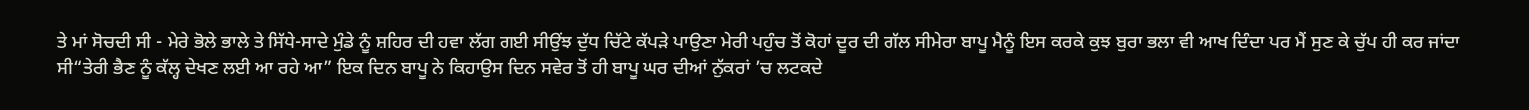ਤੇ ਮਾਂ ਸੋਚਦੀ ਸੀ - ਮੇਰੇ ਭੋਲੇ ਭਾਲੇ ਤੇ ਸਿੱਧੇ-ਸਾਦੇ ਮੁੰਡੇ ਨੂੰ ਸ਼ਹਿਰ ਦੀ ਹਵਾ ਲੱਗ ਗਈ ਸੀਉਂਝ ਦੁੱਧ ਚਿੱਟੇ ਕੱਪੜੇ ਪਾਉਣਾ ਮੇਰੀ ਪਹੁੰਚ ਤੋਂ ਕੋਹਾਂ ਦੂਰ ਦੀ ਗੱਲ ਸੀਮੇਰਾ ਬਾਪੂ ਮੈਨੂੰ ਇਸ ਕਰਕੇ ਕੁਝ ਬੁਰਾ ਭਲਾ ਵੀ ਆਖ ਦਿੰਦਾ ਪਰ ਮੈਂ ਸੁਣ ਕੇ ਚੁੱਪ ਹੀ ਕਰ ਜਾਂਦਾ ਸੀ“ਤੇਰੀ ਭੈਣ ਨੂੰ ਕੱਲ੍ਹ ਦੇਖਣ ਲਈ ਆ ਰਹੇ ਆ” ਇਕ ਦਿਨ ਬਾਪੂ ਨੇ ਕਿਹਾਉਸ ਦਿਨ ਸਵੇਰ ਤੋਂ ਹੀ ਬਾਪੂ ਘਰ ਦੀਆਂ ਨੁੱਕਰਾਂ ’ਚ ਲਟਕਦੇ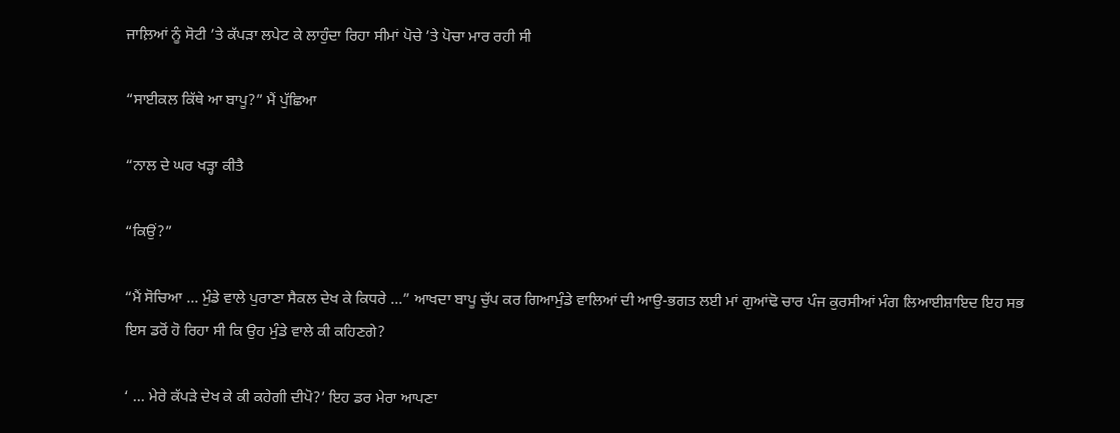ਜਾਲ਼ਿਆਂ ਨੂੰ ਸੋਟੀ ’ਤੇ ਕੱਪੜਾ ਲਪੇਟ ਕੇ ਲਾਹੁੰਦਾ ਰਿਹਾ ਸੀਮਾਂ ਪੋਚੇ ’ਤੇ ਪੋਚਾ ਮਾਰ ਰਹੀ ਸੀ

“ਸਾਈਕਲ ਕਿੱਥੇ ਆ ਬਾਪੂ?” ਮੈਂ ਪੁੱਛਿਆ

“ਨਾਲ ਦੇ ਘਰ ਖੜ੍ਹਾ ਕੀਤੈ

“ਕਿਉਂ?”

“ਮੈਂ ਸੋਚਿਆ ... ਮੁੰਡੇ ਵਾਲੇ ਪੁਰਾਣਾ ਸੈਕਲ ਦੇਖ ਕੇ ਕਿਧਰੇ ...” ਆਖਦਾ ਬਾਪੂ ਚੁੱਪ ਕਰ ਗਿਆਮੁੰਡੇ ਵਾਲਿਆਂ ਦੀ ਆਉ-ਭਗਤ ਲਈ ਮਾਂ ਗੁਆਂਢੋ ਚਾਰ ਪੰਜ ਕੁਰਸੀਆਂ ਮੰਗ ਲਿਆਈਸ਼ਾਇਦ ਇਹ ਸਭ ਇਸ ਡਰੋਂ ਹੋ ਰਿਹਾ ਸੀ ਕਿ ਉਹ ਮੁੰਡੇ ਵਾਲੇ ਕੀ ਕਹਿਣਗੇ?

‘ ... ਮੇਰੇ ਕੱਪੜੇ ਦੇਖ ਕੇ ਕੀ ਕਹੇਗੀ ਦੀਪੋ?’ ਇਹ ਡਰ ਮੇਰਾ ਆਪਣਾ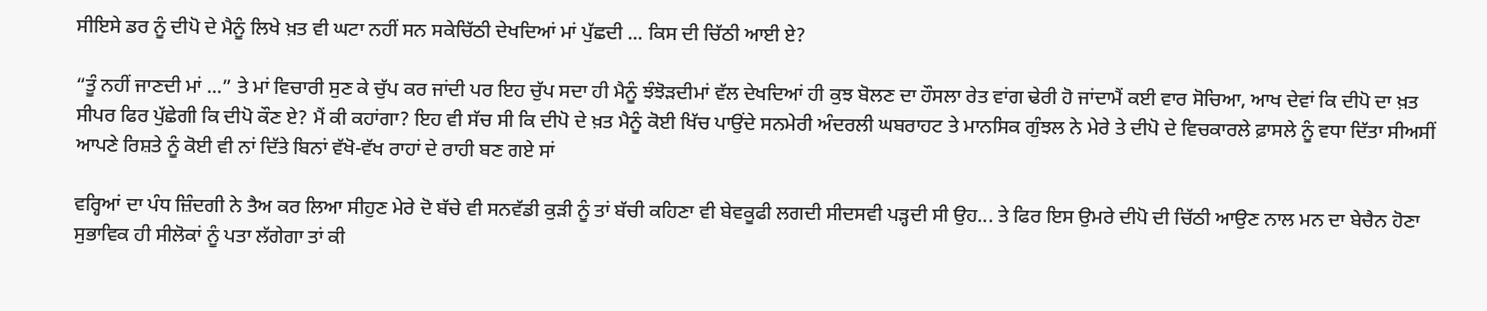ਸੀਇਸੇ ਡਰ ਨੂੰ ਦੀਪੋ ਦੇ ਮੈਨੂੰ ਲਿਖੇ ਖ਼ਤ ਵੀ ਘਟਾ ਨਹੀਂ ਸਨ ਸਕੇਚਿੱਠੀ ਦੇਖਦਿਆਂ ਮਾਂ ਪੁੱਛਦੀ ... ਕਿਸ ਦੀ ਚਿੱਠੀ ਆਈ ਏ?

“ਤੂੰ ਨਹੀਂ ਜਾਣਦੀ ਮਾਂ ...” ਤੇ ਮਾਂ ਵਿਚਾਰੀ ਸੁਣ ਕੇ ਚੁੱਪ ਕਰ ਜਾਂਦੀ ਪਰ ਇਹ ਚੁੱਪ ਸਦਾ ਹੀ ਮੈਨੂੰ ਝੰਝੋੜਦੀਮਾਂ ਵੱਲ ਦੇਖਦਿਆਂ ਹੀ ਕੁਝ ਬੋਲਣ ਦਾ ਹੌਸਲਾ ਰੇਤ ਵਾਂਗ ਢੇਰੀ ਹੋ ਜਾਂਦਾਮੈਂ ਕਈ ਵਾਰ ਸੋਚਿਆ, ਆਖ ਦੇਵਾਂ ਕਿ ਦੀਪੋ ਦਾ ਖ਼ਤ ਸੀਪਰ ਫਿਰ ਪੁੱਛੇਗੀ ਕਿ ਦੀਪੋ ਕੌਣ ਏ? ਮੈਂ ਕੀ ਕਹਾਂਗਾ? ਇਹ ਵੀ ਸੱਚ ਸੀ ਕਿ ਦੀਪੋ ਦੇ ਖ਼ਤ ਮੈਨੂੰ ਕੋਈ ਖਿੱਚ ਪਾਉਂਦੇ ਸਨਮੇਰੀ ਅੰਦਰਲੀ ਘਬਰਾਹਟ ਤੇ ਮਾਨਸਿਕ ਗੁੰਝਲ ਨੇ ਮੇਰੇ ਤੇ ਦੀਪੋ ਦੇ ਵਿਚਕਾਰਲੇ ਫ਼ਾਸਲੇ ਨੂੰ ਵਧਾ ਦਿੱਤਾ ਸੀਅਸੀਂ ਆਪਣੇ ਰਿਸ਼ਤੇ ਨੂੰ ਕੋਈ ਵੀ ਨਾਂ ਦਿੱਤੇ ਬਿਨਾਂ ਵੱਖੋ-ਵੱਖ ਰਾਹਾਂ ਦੇ ਰਾਹੀ ਬਣ ਗਏ ਸਾਂ

ਵਰ੍ਹਿਆਂ ਦਾ ਪੰਧ ਜ਼ਿੰਦਗੀ ਨੇ ਤੈਅ ਕਰ ਲਿਆ ਸੀਹੁਣ ਮੇਰੇ ਦੋ ਬੱਚੇ ਵੀ ਸਨਵੱਡੀ ਕੁੜੀ ਨੂੰ ਤਾਂ ਬੱਚੀ ਕਹਿਣਾ ਵੀ ਬੇਵਕੂਫੀ ਲਗਦੀ ਸੀਦਸਵੀ ਪੜ੍ਹਦੀ ਸੀ ਉਹ... ਤੇ ਫਿਰ ਇਸ ਉਮਰੇ ਦੀਪੋ ਦੀ ਚਿੱਠੀ ਆਉਣ ਨਾਲ ਮਨ ਦਾ ਬੇਚੈਨ ਹੋਣਾ ਸੁਭਾਵਿਕ ਹੀ ਸੀਲੋਕਾਂ ਨੂੰ ਪਤਾ ਲੱਗੇਗਾ ਤਾਂ ਕੀ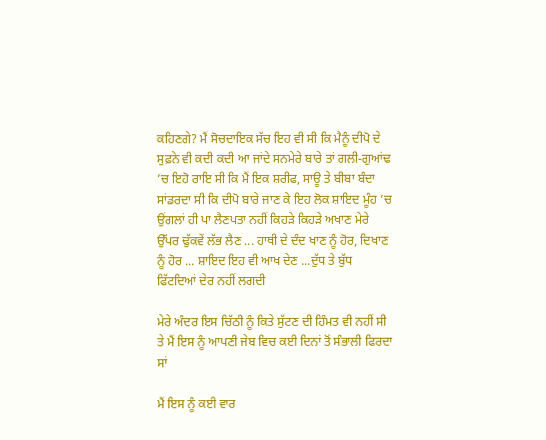ਕਹਿਣਗੇ? ਮੈਂ ਸੋਚਦਾਇਕ ਸੱਚ ਇਹ ਵੀ ਸੀ ਕਿ ਮੈਨੂੰ ਦੀਪੋ ਦੇ ਸੁਫ਼ਨੇ ਵੀ ਕਦੀ ਕਦੀ ਆ ਜਾਂਦੇ ਸਨਮੇਰੇ ਬਾਰੇ ਤਾਂ ਗਲੀ-ਗੁਆਂਢ ’ਚ ਇਹੋ ਰਾਇ ਸੀ ਕਿ ਮੈਂ ਇਕ ਸ਼ਰੀਫ, ਸਾਊ ਤੇ ਬੀਬਾ ਬੰਦਾ ਸਾਂਡਰਦਾ ਸੀ ਕਿ ਦੀਪੋ ਬਾਰੇ ਜਾਣ ਕੇ ਇਹ ਲੋਕ ਸ਼ਾਇਦ ਮੂੰਹ ’ਚ ਉਂਗਲਾਂ ਹੀ ਪਾ ਲੈਣਪਤਾ ਨਹੀਂ ਕਿਹੜੇ ਕਿਹੜੇ ਅਖਾਣ ਮੇਰੇ ਉੱਪਰ ਢੁੱਕਵੇਂ ਲੱਭ ਲੈਣ ... ਹਾਥੀ ਦੇ ਦੰਦ ਖਾਣ ਨੂੰ ਹੋਰ, ਦਿਖਾਣ ਨੂੰ ਹੋਰ ... ਸ਼ਾਇਦ ਇਹ ਵੀ ਆਖ ਦੇਣ ...ਦੁੱਧ ਤੇ ਬੁੱਧ ਫਿੱਟਦਿਆਂ ਦੇਰ ਨਹੀਂ ਲਗਦੀ

ਮੇਰੇ ਅੰਦਰ ਇਸ ਚਿੱਠੀ ਨੂੰ ਕਿਤੇ ਸੁੱਟਣ ਦੀ ਹਿੰਮਤ ਵੀ ਨਹੀਂ ਸੀ ਤੇ ਮੈਂ ਇਸ ਨੂੰ ਆਪਣੀ ਜੇਬ ਵਿਚ ਕਈ ਦਿਨਾਂ ਤੋਂ ਸੰਭਾਲੀ ਫਿਰਦਾ ਸਾਂ

ਮੈਂ ਇਸ ਨੂੰ ਕਈ ਵਾਰ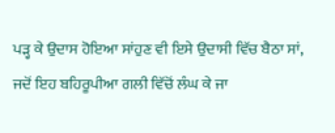ਪੜ੍ਹ ਕੇ ਉਦਾਸ ਹੋਇਆ ਸਾਂਹੁਣ ਵੀ ਇਸੇ ਉਦਾਸੀ ਵਿੱਚ ਬੈਠਾ ਸਾਂ, ਜਦੋਂ ਇਹ ਬਹਿਰੂਪੀਆ ਗਲੀ ਵਿੱਚੋਂ ਲੰਘ ਕੇ ਜਾ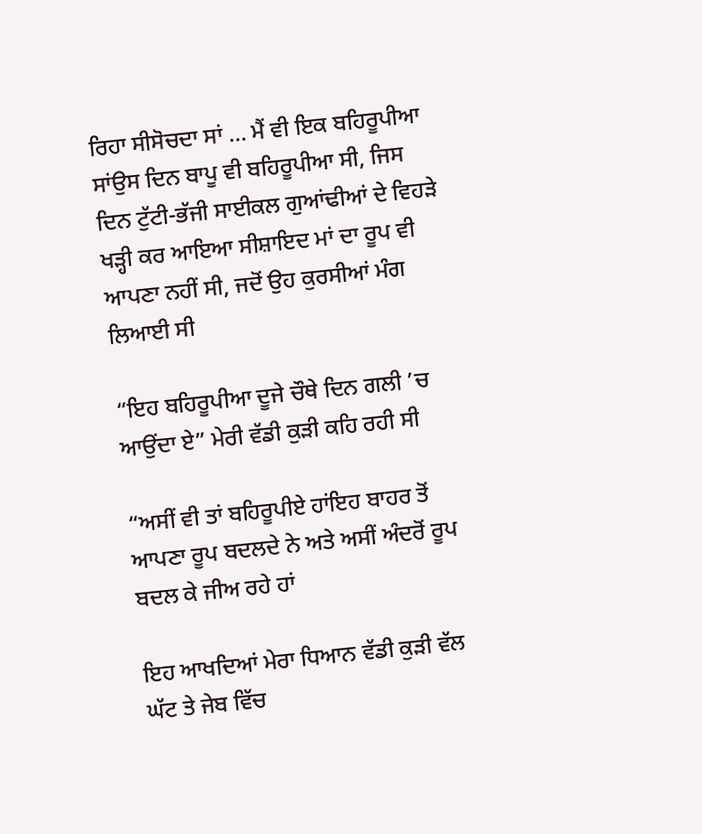ਰਿਹਾ ਸੀਸੋਚਦਾ ਸਾਂ ... ਮੈਂ ਵੀ ਇਕ ਬਹਿਰੂਪੀਆ ਸਾਂਉਸ ਦਿਨ ਬਾਪੂ ਵੀ ਬਹਿਰੂਪੀਆ ਸੀ, ਜਿਸ ਦਿਨ ਟੁੱਟੀ-ਭੱਜੀ ਸਾਈਕਲ ਗੁਆਂਢੀਆਂ ਦੇ ਵਿਹੜੇ ਖੜ੍ਹੀ ਕਰ ਆਇਆ ਸੀਸ਼ਾਇਦ ਮਾਂ ਦਾ ਰੂਪ ਵੀ ਆਪਣਾ ਨਹੀਂ ਸੀ, ਜਦੋਂ ਉਹ ਕੁਰਸੀਆਂ ਮੰਗ ਲਿਆਈ ਸੀ

“ਇਹ ਬਹਿਰੂਪੀਆ ਦੂਜੇ ਚੌਥੇ ਦਿਨ ਗਲੀ ’ਚ ਆਉਂਦਾ ਏ” ਮੇਰੀ ਵੱਡੀ ਕੁੜੀ ਕਹਿ ਰਹੀ ਸੀ

“ਅਸੀਂ ਵੀ ਤਾਂ ਬਹਿਰੂਪੀਏ ਹਾਂਇਹ ਬਾਹਰ ਤੋਂ ਆਪਣਾ ਰੂਪ ਬਦਲਦੇ ਨੇ ਅਤੇ ਅਸੀਂ ਅੰਦਰੋਂ ਰੂਪ ਬਦਲ ਕੇ ਜੀਅ ਰਹੇ ਹਾਂ

ਇਹ ਆਖਦਿਆਂ ਮੇਰਾ ਧਿਆਨ ਵੱਡੀ ਕੁੜੀ ਵੱਲ ਘੱਟ ਤੇ ਜੇਬ ਵਿੱਚ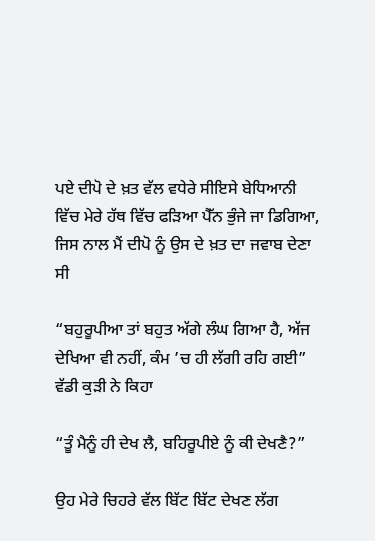ਪਏ ਦੀਪੋ ਦੇ ਖ਼ਤ ਵੱਲ ਵਧੇਰੇ ਸੀਇਸੇ ਬੇਧਿਆਨੀ ਵਿੱਚ ਮੇਰੇ ਹੱਥ ਵਿੱਚ ਫੜਿਆ ਪੈੱਨ ਭੁੰਜੇ ਜਾ ਡਿਗਿਆ, ਜਿਸ ਨਾਲ ਮੈਂ ਦੀਪੋ ਨੂੰ ਉਸ ਦੇ ਖ਼ਤ ਦਾ ਜਵਾਬ ਦੇਣਾ ਸੀ

“ਬਹੁਰੂਪੀਆ ਤਾਂ ਬਹੁਤ ਅੱਗੇ ਲੰਘ ਗਿਆ ਹੈ, ਅੱਜ ਦੇਖਿਆ ਵੀ ਨਹੀਂ, ਕੰਮ ’ਚ ਹੀ ਲੱਗੀ ਰਹਿ ਗਈ” ਵੱਡੀ ਕੁੜੀ ਨੇ ਕਿਹਾ

“ਤੂੰ ਮੈਨੂੰ ਹੀ ਦੇਖ ਲੈ, ਬਹਿਰੂਪੀਏ ਨੂੰ ਕੀ ਦੇਖਣੈ?”

ਉਹ ਮੇਰੇ ਚਿਹਰੇ ਵੱਲ ਬਿੱਟ ਬਿੱਟ ਦੇਖਣ ਲੱਗ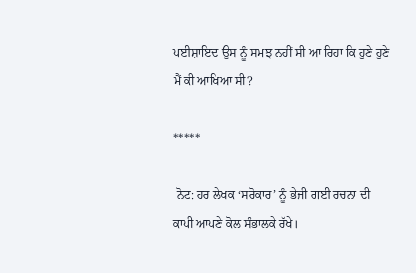ਪਈਸ਼ਾਇਦ ਉਸ ਨੂੰ ਸਮਝ ਨਹੀਂ ਸੀ ਆ ਰਿਹਾ ਕਿ ਹੁਣੇ ਹੁਣੇ ਮੈਂ ਕੀ ਆਖਿਆ ਸੀ?

*****

 ਨੋਟ: ਹਰ ਲੇਖਕ ‘ਸਰੋਕਾਰ’ ਨੂੰ ਭੇਜੀ ਗਈ ਰਚਨਾ ਦੀ ਕਾਪੀ ਆਪਣੇ ਕੋਲ ਸੰਭਾਲਕੇ ਰੱਖੇ।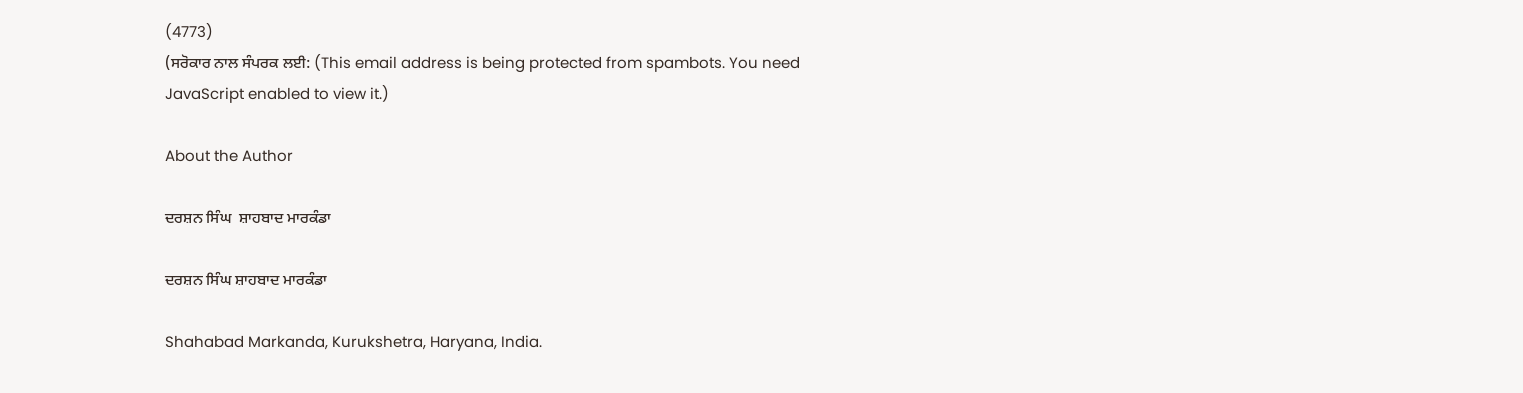(4773)
(ਸਰੋਕਾਰ ਨਾਲ ਸੰਪਰਕ ਲਈ: (This email address is being protected from spambots. You need JavaScript enabled to view it.)

About the Author

ਦਰਸ਼ਨ ਸਿੰਘ  ਸ਼ਾਹਬਾਦ ਮਾਰਕੰਡਾ

ਦਰਸ਼ਨ ਸਿੰਘ ਸ਼ਾਹਬਾਦ ਮਾਰਕੰਡਾ

Shahabad Markanda, Kurukshetra, Haryana, India.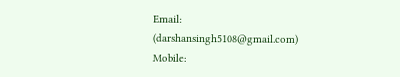Email: (darshansingh5108@gmail.com)
Mobile: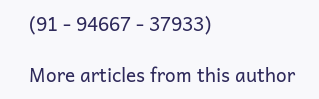(91 - 94667 - 37933)

More articles from this author